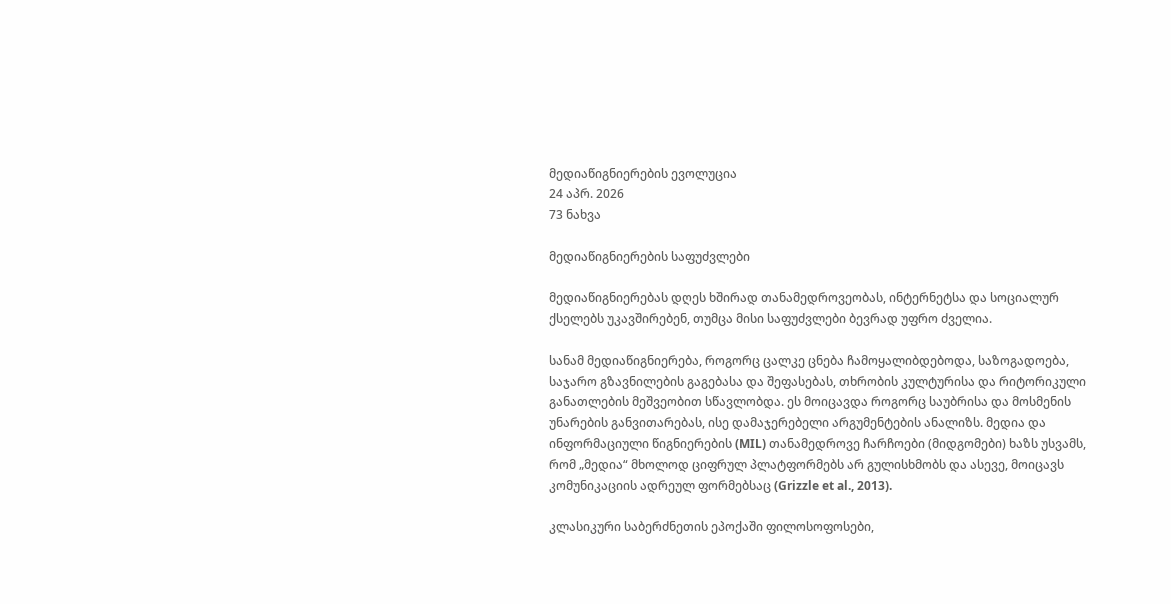მედიაწიგნიერების ევოლუცია
24 აპრ. 2026
73 ნახვა

მედიაწიგნიერების საფუძვლები

მედიაწიგნიერებას დღეს ხშირად თანამედროვეობას, ინტერნეტსა და სოციალურ ქსელებს უკავშირებენ, თუმცა მისი საფუძვლები ბევრად უფრო ძველია.

სანამ მედიაწიგნიერება, როგორც ცალკე ცნება ჩამოყალიბდებოდა, საზოგადოება, საჯარო გზავნილების გაგებასა და შეფასებას, თხრობის კულტურისა და რიტორიკული განათლების მეშვეობით სწავლობდა. ეს მოიცავდა როგორც საუბრისა და მოსმენის უნარების განვითარებას, ისე დამაჯერებელი არგუმენტების ანალიზს. მედია და ინფორმაციული წიგნიერების (MIL) თანამედროვე ჩარჩოები (მიდგომები) ხაზს უსვამს, რომ „მედია“ მხოლოდ ციფრულ პლატფორმებს არ გულისხმობს და ასევე, მოიცავს კომუნიკაციის ადრეულ ფორმებსაც (Grizzle et al., 2013).

კლასიკური საბერძნეთის ეპოქაში ფილოსოფოსები,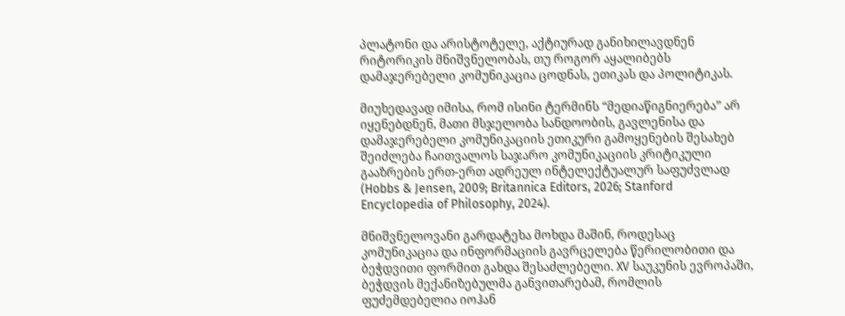პლატონი და არისტოტელე, აქტიურად განიხილავდნენ რიტორიკის მნიშვნელობას, თუ როგორ აყალიბებს დამაჯერებელი კომუნიკაცია ცოდნას, ეთიკას და პოლიტიკას.

მიუხედავად იმისა, რომ ისინი ტერმინს “მედიაწიგნიერება” არ იყენებდნენ, მათი მსჯელობა სანდოობის, გავლენისა და დამაჯერებელი კომუნიკაციის ეთიკური გამოყენების შესახებ შეიძლება ჩაითვალოს საჯარო კომუნიკაციის კრიტიკული გააზრების ერთ-ერთ ადრეულ ინტელექტუალურ საფუძვლად (Hobbs & Jensen, 2009; Britannica Editors, 2026; Stanford Encyclopedia of Philosophy, 2024).

მნიშვნელოვანი გარდატეხა მოხდა მაშინ, როდესაც კომუნიკაცია და ინფორმაციის გავრცელება წერილობითი და ბეჭდვითი ფორმით გახდა შესაძლებელი. XV საუკუნის ევროპაში, ბეჭდვის მექანიზებულმა განვითარებამ, რომლის ფუძემდებელია იოჰან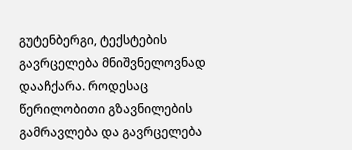გუტენბერგი, ტექსტების გავრცელება მნიშვნელოვნად დააჩქარა. როდესაც წერილობითი გზავნილების გამრავლება და გავრცელება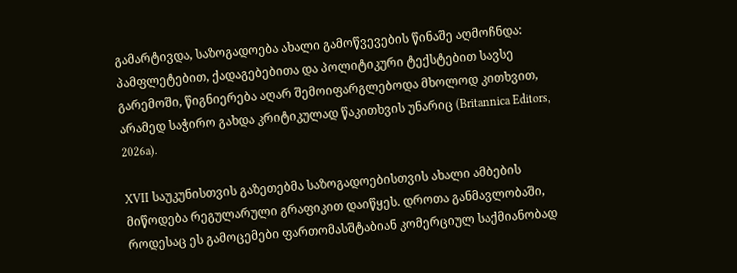გამარტივდა, საზოგადოება ახალი გამოწვევების წინაშე აღმოჩნდა: პამფლეტებით, ქადაგებებითა და პოლიტიკური ტექსტებით სავსე გარემოში, წიგნიერება აღარ შემოიფარგლებოდა მხოლოდ კითხვით, არამედ საჭირო გახდა კრიტიკულად წაკითხვის უნარიც (Britannica Editors, 2026a).

XVII საუკუნისთვის გაზეთებმა საზოგადოებისთვის ახალი ამბების მიწოდება რეგულარული გრაფიკით დაიწყეს. დროთა განმავლობაში, როდესაც ეს გამოცემები ფართომასშტაბიან კომერციულ საქმიანობად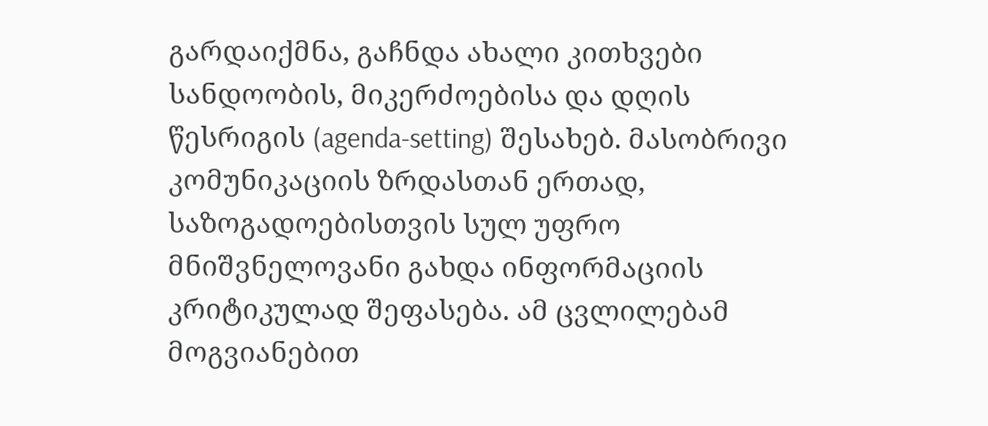გარდაიქმნა, გაჩნდა ახალი კითხვები სანდოობის, მიკერძოებისა და დღის წესრიგის (agenda-setting) შესახებ. მასობრივი კომუნიკაციის ზრდასთან ერთად, საზოგადოებისთვის სულ უფრო მნიშვნელოვანი გახდა ინფორმაციის კრიტიკულად შეფასება. ამ ცვლილებამ მოგვიანებით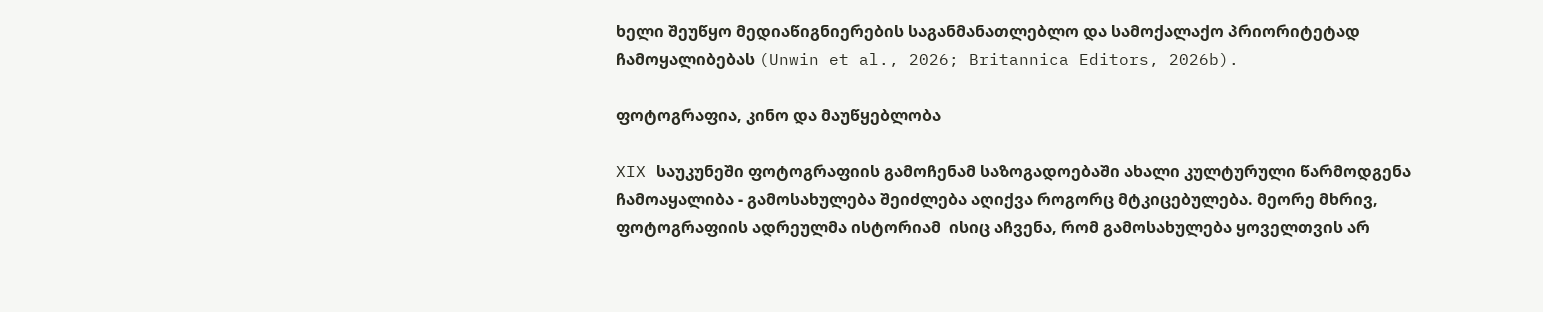ხელი შეუწყო მედიაწიგნიერების საგანმანათლებლო და სამოქალაქო პრიორიტეტად ჩამოყალიბებას (Unwin et al., 2026; Britannica Editors, 2026b).

ფოტოგრაფია, კინო და მაუწყებლობა

XIX საუკუნეში ფოტოგრაფიის გამოჩენამ საზოგადოებაში ახალი კულტურული წარმოდგენა ჩამოაყალიბა - გამოსახულება შეიძლება აღიქვა როგორც მტკიცებულება. მეორე მხრივ,  ფოტოგრაფიის ადრეულმა ისტორიამ  ისიც აჩვენა, რომ გამოსახულება ყოველთვის არ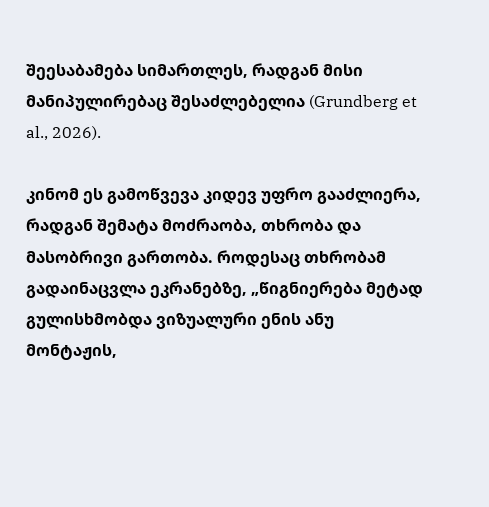შეესაბამება სიმართლეს, რადგან მისი მანიპულირებაც შესაძლებელია (Grundberg et al., 2026).

კინომ ეს გამოწვევა კიდევ უფრო გააძლიერა, რადგან შემატა მოძრაობა, თხრობა და მასობრივი გართობა. როდესაც თხრობამ გადაინაცვლა ეკრანებზე, „წიგნიერება მეტად გულისხმობდა ვიზუალური ენის ანუ მონტაჟის,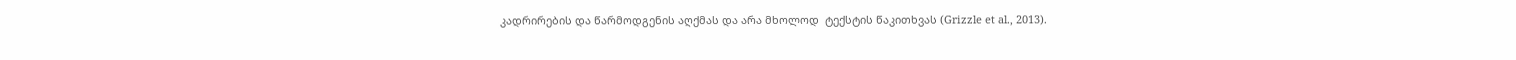კადრირების და წარმოდგენის აღქმას და არა მხოლოდ  ტექსტის წაკითხვას (Grizzle et al., 2013).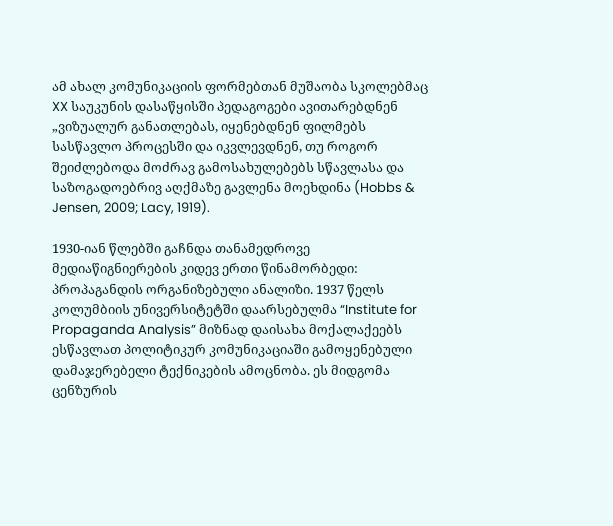ამ ახალ კომუნიკაციის ფორმებთან მუშაობა სკოლებმაც XX საუკუნის დასაწყისში პედაგოგები ავითარებდნენ „ვიზუალურ განათლებას, იყენებდნენ ფილმებს სასწავლო პროცესში და იკვლევდნენ, თუ როგორ შეიძლებოდა მოძრავ გამოსახულებებს სწავლასა და საზოგადოებრივ აღქმაზე გავლენა მოეხდინა (Hobbs & Jensen, 2009; Lacy, 1919).

1930-იან წლებში გაჩნდა თანამედროვე მედიაწიგნიერების კიდევ ერთი წინამორბედი: პროპაგანდის ორგანიზებული ანალიზი. 1937 წელს კოლუმბიის უნივერსიტეტში დაარსებულმა “Institute for Propaganda Analysis” მიზნად დაისახა მოქალაქეებს ესწავლათ პოლიტიკურ კომუნიკაციაში გამოყენებული დამაჯერებელი ტექნიკების ამოცნობა. ეს მიდგომა ცენზურის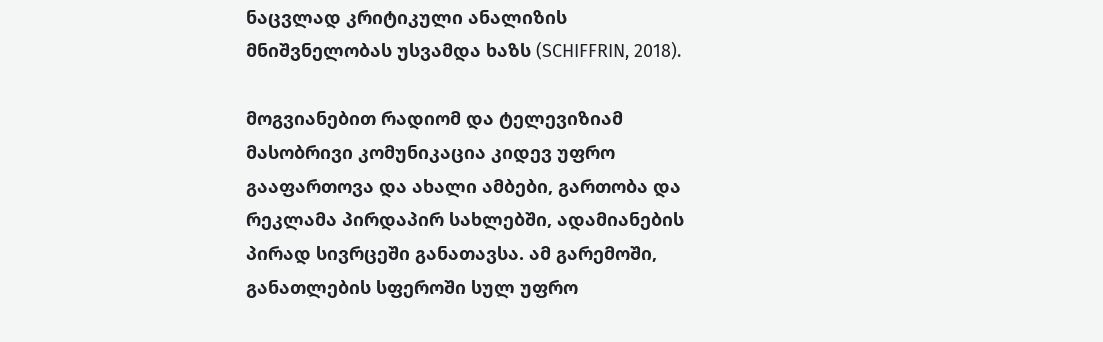ნაცვლად კრიტიკული ანალიზის მნიშვნელობას უსვამდა ხაზს (SCHIFFRIN, 2018).

მოგვიანებით რადიომ და ტელევიზიამ მასობრივი კომუნიკაცია კიდევ უფრო გააფართოვა და ახალი ამბები, გართობა და რეკლამა პირდაპირ სახლებში, ადამიანების პირად სივრცეში განათავსა. ამ გარემოში, განათლების სფეროში სულ უფრო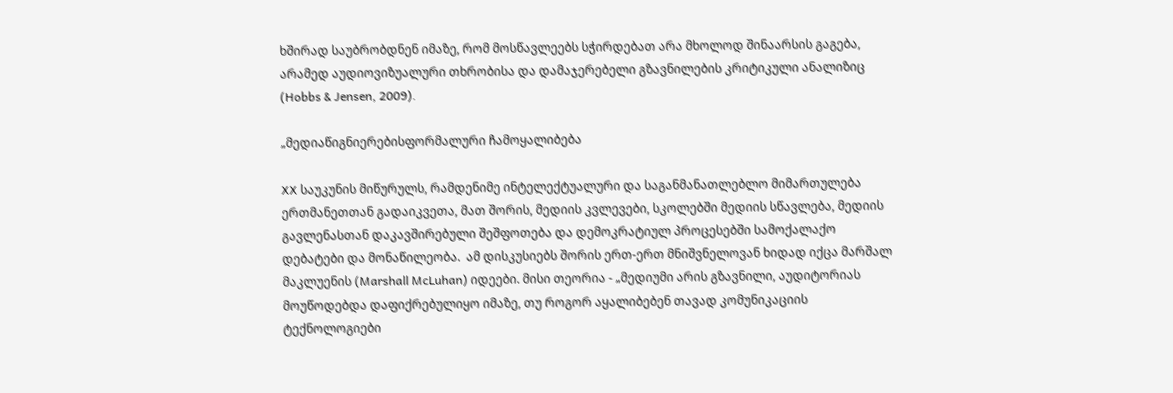ხშირად საუბრობდნენ იმაზე, რომ მოსწავლეებს სჭირდებათ არა მხოლოდ შინაარსის გაგება, არამედ აუდიოვიზუალური თხრობისა და დამაჯერებელი გზავნილების კრიტიკული ანალიზიც (Hobbs & Jensen, 2009).

„მედიაწიგნიერებისფორმალური ჩამოყალიბება

XX საუკუნის მიწურულს, რამდენიმე ინტელექტუალური და საგანმანათლებლო მიმართულება ერთმანეთთან გადაიკვეთა, მათ შორის, მედიის კვლევები, სკოლებში მედიის სწავლება, მედიის გავლენასთან დაკავშირებული შეშფოთება და დემოკრატიულ პროცესებში სამოქალაქო დებატები და მონაწილეობა.  ამ დისკუსიებს შორის ერთ-ერთ მნიშვნელოვან ხიდად იქცა მარშალ მაკლუენის (Marshall McLuhan) იდეები. მისი თეორია - „მედიუმი არის გზავნილი, აუდიტორიას მოუწოდებდა დაფიქრებულიყო იმაზე, თუ როგორ აყალიბებენ თავად კომუნიკაციის ტექნოლოგიები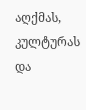აღქმას, კულტურას და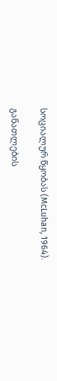სოციალურ წყობას (McLuhan, 1964).

განათლების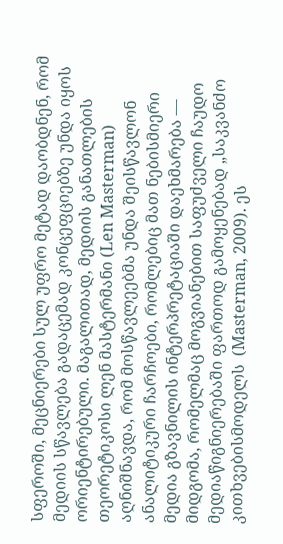სფეროში, მეცნიერები სულ უფრო მეტად დაობდნენ, რომ მედიის სწავლება გადაცემად კონცეფციებზე უნდა იყოს ორიენტირებული. მაგალითად, მედიის განათლების თეორეტიკოსი ლენ მასტერმანი (Len Masterman) აღნიშნავდა, რომ მოსწავლეებმა უნდა შეისწავლონ ანალიტიკური ჩარჩოები, რომლებიც მათ ნებისმიერი მედია გზავნილის ინტერპრეტაციაში დაეხმარება — მიდგომა, რომელმაც მოგვიანებით საფუძველი ჩაუდო მედიაწიგნიერებაში ფართოდ გამოყენებად „საკვანძო კითხვებისმოდელს  (Masterman, 2009). ეს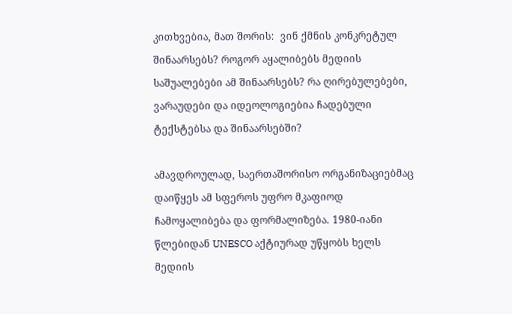კითხვებია, მათ შორის:  ვინ ქმნის კონკრეტულ შინაარსებს? როგორ აყალიბებს მედიის საშუალებები ამ შინაარსებს? რა ღირებულებები, ვარაუდები და იდეოლოგიებია ჩადებული ტექსტებსა და შინაარსებში?

ამავდროულად, საერთაშორისო ორგანიზაციებმაც დაიწყეს ამ სფეროს უფრო მკაფიოდ ჩამოყალიბება და ფორმალიზება. 1980-იანი წლებიდან UNESCO აქტიურად უწყობს ხელს მედიის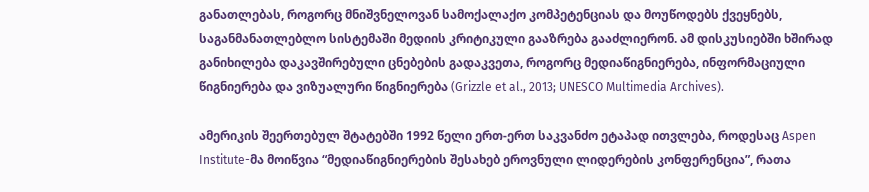განათლებას, როგორც მნიშვნელოვან სამოქალაქო კომპეტენციას და მოუწოდებს ქვეყნებს, საგანმანათლებლო სისტემაში მედიის კრიტიკული გააზრება გააძლიერონ. ამ დისკუსიებში ხშირად განიხილება დაკავშირებული ცნებების გადაკვეთა, როგორც მედიაწიგნიერება, ინფორმაციული წიგნიერება და ვიზუალური წიგნიერება (Grizzle et al., 2013; UNESCO Multimedia Archives).

ამერიკის შეერთებულ შტატებში 1992 წელი ერთ-ერთ საკვანძო ეტაპად ითვლება, როდესაც Aspen Institute-მა მოიწვია “მედიაწიგნიერების შესახებ ეროვნული ლიდერების კონფერენცია”, რათა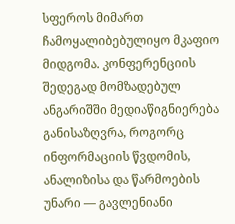სფეროს მიმართ ჩამოყალიბებულიყო მკაფიო მიდგომა. კონფერენციის შედეგად მომზადებულ ანგარიშში მედიაწიგნიერება განისაზღვრა, როგორც ინფორმაციის წვდომის, ანალიზისა და წარმოების უნარი — გავლენიანი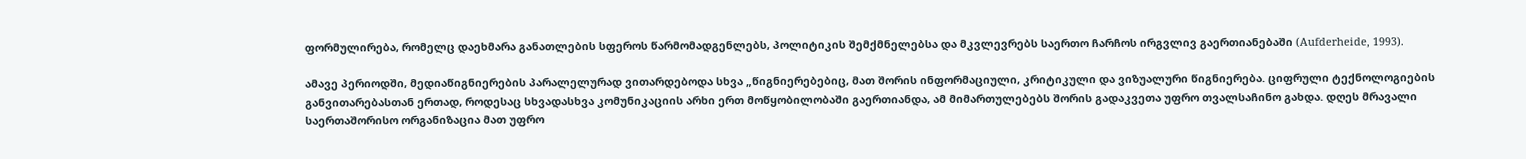ფორმულირება, რომელც დაეხმარა განათლების სფეროს წარმომადგენლებს, პოლიტიკის შემქმნელებსა და მკვლევრებს საერთო ჩარჩოს ირგვლივ გაერთიანებაში (Aufderheide, 1993).

ამავე პერიოდში, მედიაწიგნიერების პარალელურად ვითარდებოდა სხვა „წიგნიერებებიც, მათ შორის ინფორმაციული, კრიტიკული და ვიზუალური წიგნიერება. ციფრული ტექნოლოგიების განვითარებასთან ერთად, როდესაც სხვადასხვა კომუნიკაციის არხი ერთ მოწყობილობაში გაერთიანდა, ამ მიმართულებებს შორის გადაკვეთა უფრო თვალსაჩინო გახდა. დღეს მრავალი საერთაშორისო ორგანიზაცია მათ უფრო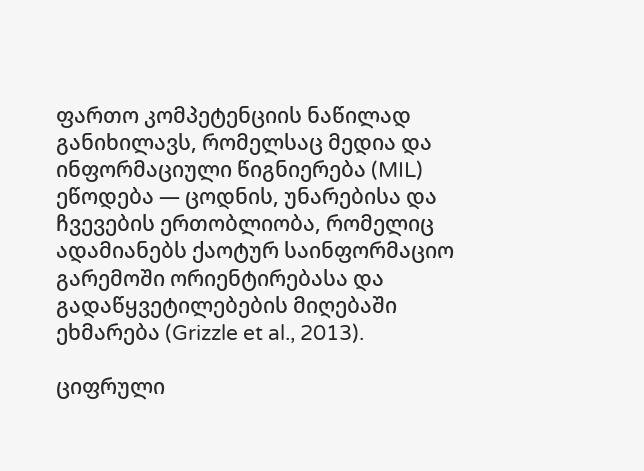ფართო კომპეტენციის ნაწილად განიხილავს, რომელსაც მედია და ინფორმაციული წიგნიერება (MIL) ეწოდება — ცოდნის, უნარებისა და ჩვევების ერთობლიობა, რომელიც ადამიანებს ქაოტურ საინფორმაციო გარემოში ორიენტირებასა და გადაწყვეტილებების მიღებაში ეხმარება (Grizzle et al., 2013).

ციფრული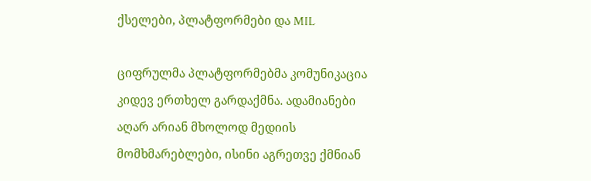ქსელები, პლატფორმები და MIL

ციფრულმა პლატფორმებმა კომუნიკაცია კიდევ ერთხელ გარდაქმნა. ადამიანები აღარ არიან მხოლოდ მედიის მომხმარებლები, ისინი აგრეთვე ქმნიან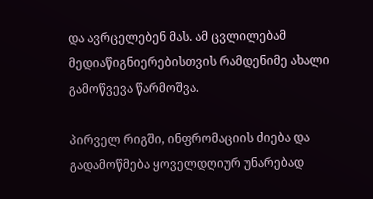და ავრცელებენ მას. ამ ცვლილებამ მედიაწიგნიერებისთვის რამდენიმე ახალი გამოწვევა წარმოშვა.

პირველ რიგში, ინფრომაციის ძიება და გადამოწმება ყოველდღიურ უნარებად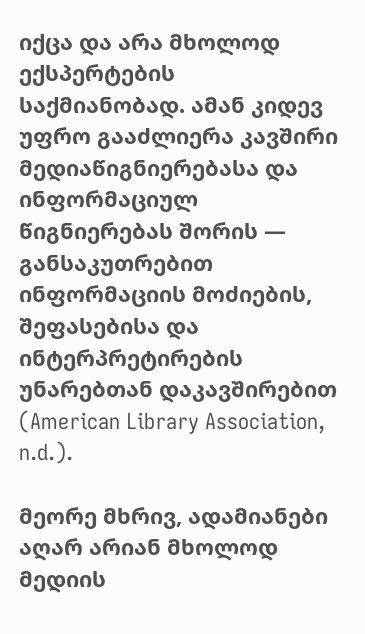იქცა და არა მხოლოდ ექსპერტების საქმიანობად. ამან კიდევ უფრო გააძლიერა კავშირი მედიაწიგნიერებასა და ინფორმაციულ წიგნიერებას შორის — განსაკუთრებით ინფორმაციის მოძიების, შეფასებისა და ინტერპრეტირების უნარებთან დაკავშირებით (American Library Association, n.d.).

მეორე მხრივ, ადამიანები აღარ არიან მხოლოდ მედიის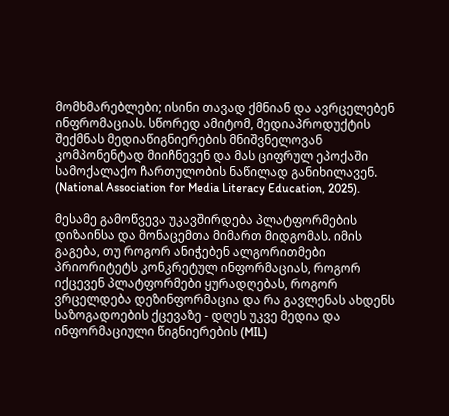მომხმარებლები; ისინი თავად ქმნიან და ავრცელებენ ინფრომაციას. სწორედ ამიტომ, მედიაპროდუქტის შექმნას მედიაწიგნიერების მნიშვნელოვან კომპონენტად მიიჩნევენ და მას ციფრულ ეპოქაში სამოქალაქო ჩართულობის ნაწილად განიხილავენ. (National Association for Media Literacy Education, 2025).

მესამე გამოწვევა უკავშირდება პლატფორმების დიზაინსა და მონაცემთა მიმართ მიდგომას. იმის გაგება, თუ როგორ ანიჭებენ ალგორითმები პრიორიტეტს კონკრეტულ ინფორმაციას, როგორ იქცევენ პლატფორმები ყურადღებას, როგორ ვრცელდება დეზინფორმაცია და რა გავლენას ახდენს საზოგადოების ქცევაზე - დღეს უკვე მედია და ინფორმაციული წიგნიერების (MIL)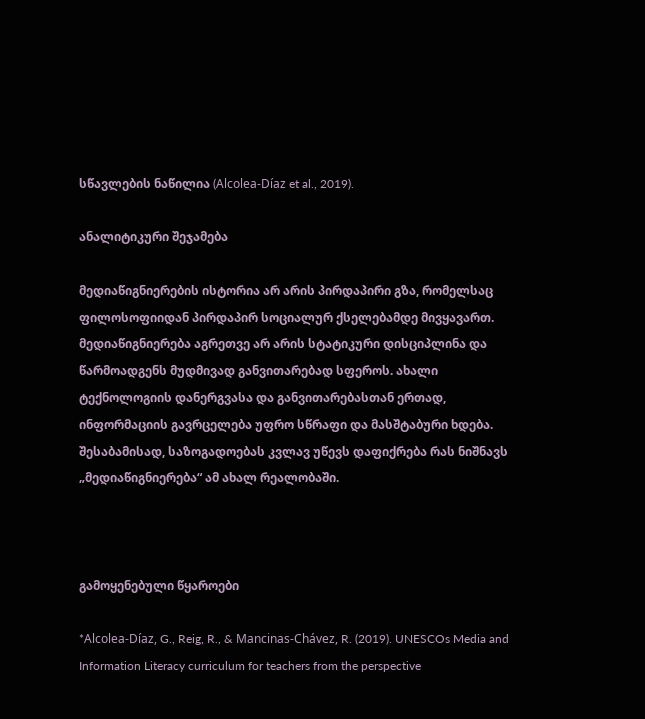სწავლების ნაწილია (Alcolea-Díaz et al., 2019).

ანალიტიკური შეჯამება

მედიაწიგნიერების ისტორია არ არის პირდაპირი გზა, რომელსაც ფილოსოფიიდან პირდაპირ სოციალურ ქსელებამდე მივყავართ. მედიაწიგნიერება აგრეთვე არ არის სტატიკური დისციპლინა და წარმოადგენს მუდმივად განვითარებად სფეროს. ახალი ტექნოლოგიის დანერგვასა და განვითარებასთან ერთად, ინფორმაციის გავრცელება უფრო სწრაფი და მასშტაბური ხდება. შესაბამისად, საზოგადოებას კვლავ უწევს დაფიქრება რას ნიშნავს „მედიაწიგნიერება“ ამ ახალ რეალობაში.



გამოყენებული წყაროები

*Alcolea-Díaz, G., Reig, R., & Mancinas-Chávez, R. (2019). UNESCOs Media and Information Literacy curriculum for teachers from the perspective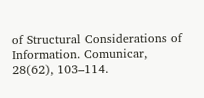of Structural Considerations of Information. Comunicar, 28(62), 103–114.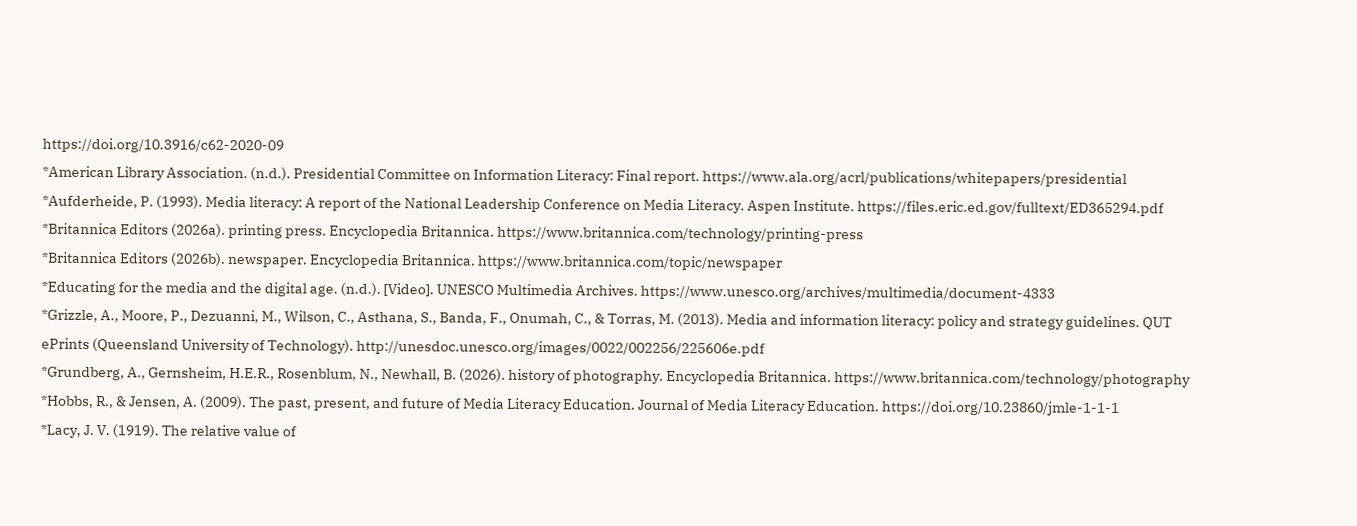https://doi.org/10.3916/c62-2020-09
*American Library Association. (n.d.). Presidential Committee on Information Literacy: Final report. https://www.ala.org/acrl/publications/whitepapers/presidential
*Aufderheide, P. (1993). Media literacy: A report of the National Leadership Conference on Media Literacy. Aspen Institute. https://files.eric.ed.gov/fulltext/ED365294.pdf
*Britannica Editors (2026a). printing press. Encyclopedia Britannica. https://www.britannica.com/technology/printing-press
*Britannica Editors (2026b). newspaper. Encyclopedia Britannica. https://www.britannica.com/topic/newspaper
*Educating for the media and the digital age. (n.d.). [Video]. UNESCO Multimedia Archives. https://www.unesco.org/archives/multimedia/document-4333
*Grizzle, A., Moore, P., Dezuanni, M., Wilson, C., Asthana, S., Banda, F., Onumah, C., & Torras, M. (2013). Media and information literacy: policy and strategy guidelines. QUT ePrints (Queensland University of Technology). http://unesdoc.unesco.org/images/0022/002256/225606e.pdf
*Grundberg, A., Gernsheim, H.E.R., Rosenblum, N., Newhall, B. (2026). history of photography. Encyclopedia Britannica. https://www.britannica.com/technology/photography
*Hobbs, R., & Jensen, A. (2009). The past, present, and future of Media Literacy Education. Journal of Media Literacy Education. https://doi.org/10.23860/jmle-1-1-1
*Lacy, J. V. (1919). The relative value of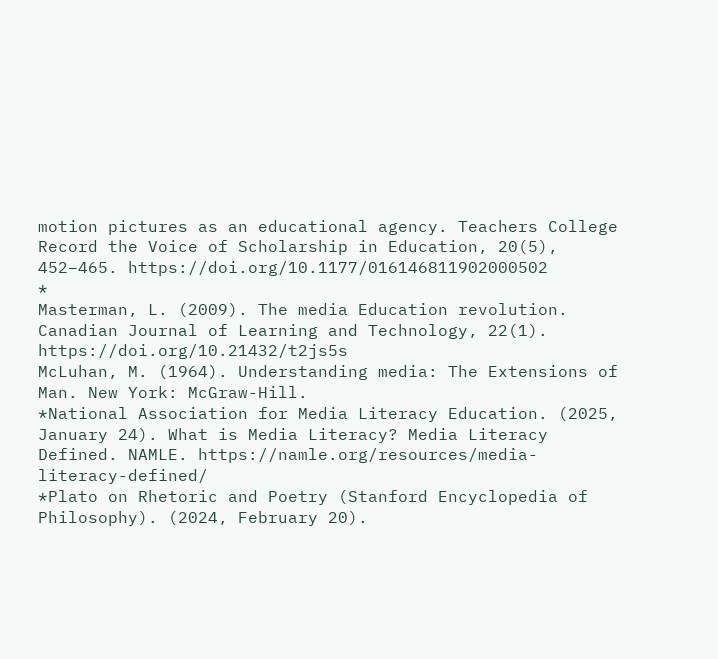motion pictures as an educational agency. Teachers College Record the Voice of Scholarship in Education, 20(5), 452–465. https://doi.org/10.1177/016146811902000502
*
Masterman, L. (2009). The media Education revolution. Canadian Journal of Learning and Technology, 22(1). https://doi.org/10.21432/t2js5s
McLuhan, M. (1964). Understanding media: The Extensions of Man. New York: McGraw-Hill.
*National Association for Media Literacy Education. (2025, January 24). What is Media Literacy? Media Literacy Defined. NAMLE. https://namle.org/resources/media-literacy-defined/
*Plato on Rhetoric and Poetry (Stanford Encyclopedia of Philosophy). (2024, February 20).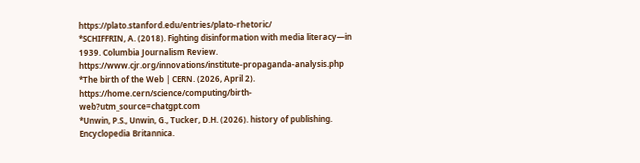https://plato.stanford.edu/entries/plato-rhetoric/
*SCHIFFRIN, A. (2018). Fighting disinformation with media literacy—in 1939. Columbia Journalism Review. https://www.cjr.org/innovations/institute-propaganda-analysis.php
*The birth of the Web | CERN. (2026, April 2). https://home.cern/science/computing/birth-web?utm_source=chatgpt.com
*Unwin, P.S., Unwin, G., Tucker, D.H. (2026). history of publishing. Encyclopedia Britannica.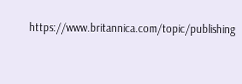https://www.britannica.com/topic/publishing